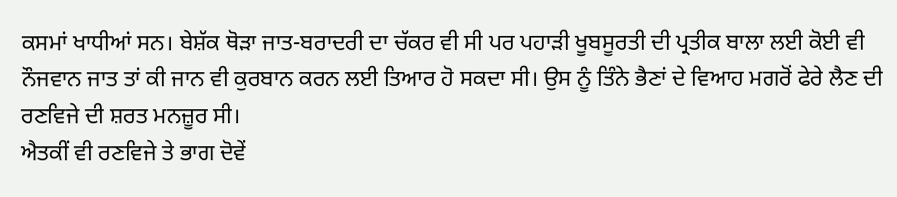ਕਸਮਾਂ ਖਾਧੀਆਂ ਸਨ। ਬੇਸ਼ੱਕ ਥੋੜਾ ਜਾਤ-ਬਰਾਦਰੀ ਦਾ ਚੱਕਰ ਵੀ ਸੀ ਪਰ ਪਹਾੜੀ ਖੂਬਸੂਰਤੀ ਦੀ ਪ੍ਰਤੀਕ ਬਾਲਾ ਲਈ ਕੋਈ ਵੀ ਨੌਜਵਾਨ ਜਾਤ ਤਾਂ ਕੀ ਜਾਨ ਵੀ ਕੁਰਬਾਨ ਕਰਨ ਲਈ ਤਿਆਰ ਹੋ ਸਕਦਾ ਸੀ। ਉਸ ਨੂੰ ਤਿੰਨੇ ਭੈਣਾਂ ਦੇ ਵਿਆਹ ਮਗਰੋਂ ਫੇਰੇ ਲੈਣ ਦੀ ਰਣਵਿਜੇ ਦੀ ਸ਼ਰਤ ਮਨਜ਼ੂਰ ਸੀ।
ਐਤਕੀਂ ਵੀ ਰਣਵਿਜੇ ਤੇ ਭਾਗ ਦੋਵੇਂ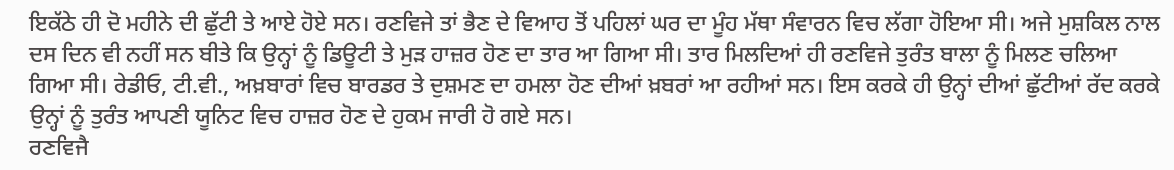ਇਕੱਠੇ ਹੀ ਦੋ ਮਹੀਨੇ ਦੀ ਛੁੱਟੀ ਤੇ ਆਏ ਹੋਏ ਸਨ। ਰਣਵਿਜੇ ਤਾਂ ਭੈਣ ਦੇ ਵਿਆਹ ਤੋਂ ਪਹਿਲਾਂ ਘਰ ਦਾ ਮੂੰਹ ਮੱਥਾ ਸੰਵਾਰਨ ਵਿਚ ਲੱਗਾ ਹੋਇਆ ਸੀ। ਅਜੇ ਮੁਸ਼ਕਿਲ ਨਾਲ ਦਸ ਦਿਨ ਵੀ ਨਹੀਂ ਸਨ ਬੀਤੇ ਕਿ ਉਨ੍ਹਾਂ ਨੂੰ ਡਿਊਟੀ ਤੇ ਮੁੜ ਹਾਜ਼ਰ ਹੋਣ ਦਾ ਤਾਰ ਆ ਗਿਆ ਸੀ। ਤਾਰ ਮਿਲਦਿਆਂ ਹੀ ਰਣਵਿਜੇ ਤੁਰੰਤ ਬਾਲਾ ਨੂੰ ਮਿਲਣ ਚਲਿਆ ਗਿਆ ਸੀ। ਰੇਡੀਓ, ਟੀ.ਵੀ., ਅਖ਼ਬਾਰਾਂ ਵਿਚ ਬਾਰਡਰ ਤੇ ਦੁਸ਼ਮਣ ਦਾ ਹਮਲਾ ਹੋਣ ਦੀਆਂ ਖ਼ਬਰਾਂ ਆ ਰਹੀਆਂ ਸਨ। ਇਸ ਕਰਕੇ ਹੀ ਉਨ੍ਹਾਂ ਦੀਆਂ ਛੁੱਟੀਆਂ ਰੱਦ ਕਰਕੇ ਉਨ੍ਹਾਂ ਨੂੰ ਤੁਰੰਤ ਆਪਣੀ ਯੂਨਿਟ ਵਿਚ ਹਾਜ਼ਰ ਹੋਣ ਦੇ ਹੁਕਮ ਜਾਰੀ ਹੋ ਗਏ ਸਨ।
ਰਣਵਿਜੈ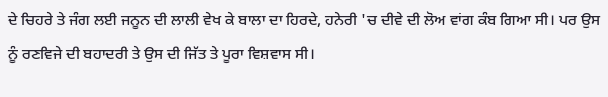ਦੇ ਚਿਹਰੇ ਤੇ ਜੰਗ ਲਈ ਜਨੂਨ ਦੀ ਲਾਲੀ ਵੇਖ ਕੇ ਬਾਲਾ ਦਾ ਹਿਰਦੇ, ਹਨੇਰੀ 'ਚ ਦੀਵੇ ਦੀ ਲੋਅ ਵਾਂਗ ਕੰਬ ਗਿਆ ਸੀ। ਪਰ ਉਸ ਨੂੰ ਰਣਵਿਜੇ ਦੀ ਬਹਾਦਰੀ ਤੇ ਉਸ ਦੀ ਜਿੱਤ ਤੇ ਪੂਰਾ ਵਿਸ਼ਵਾਸ ਸੀ।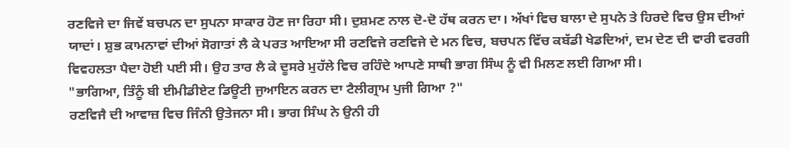ਰਣਵਿਜੇ ਦਾ ਜਿਵੇਂ ਬਚਪਨ ਦਾ ਸੁਪਨਾ ਸਾਕਾਰ ਹੋਣ ਜਾ ਰਿਹਾ ਸੀ। ਦੁਸ਼ਮਣ ਨਾਲ ਦੋ-ਦੋ ਹੱਥ ਕਰਨ ਦਾ। ਅੱਖਾਂ ਵਿਚ ਬਾਲਾ ਦੇ ਸੁਪਨੇ ਤੇ ਹਿਰਦੇ ਵਿਚ ਉਸ ਦੀਆਂ ਯਾਦਾਂ। ਸ਼ੁਭ ਕਾਮਨਾਵਾਂ ਦੀਆਂ ਸੋਗਾਤਾਂ ਲੈ ਕੇ ਪਰਤ ਆਇਆ ਸੀ ਰਣਵਿਜੇ ਰਣਵਿਜੇ ਦੇ ਮਨ ਵਿਚ, ਬਚਪਨ ਵਿੱਚ ਕਬੱਡੀ ਖੇਡਦਿਆਂ, ਦਮ ਦੇਣ ਦੀ ਵਾਰੀ ਵਰਗੀ ਵਿਵਹਲਤਾ ਪੈਦਾ ਹੋਈ ਪਈ ਸੀ। ਉਹ ਤਾਰ ਲੈ ਕੇ ਦੂਸਰੇ ਮੁਹੱਲੇ ਵਿਚ ਰਹਿੰਦੇ ਆਪਣੇ ਸਾਥੀ ਭਾਗ ਸਿੰਘ ਨੂੰ ਵੀ ਮਿਲਣ ਲਈ ਗਿਆ ਸੀ।
"ਭਾਗਿਆ, ਤਿੰਨੂੰ ਬੀ ਈਮੀਡੀਏਟ ਡਿਊਟੀ ਜੁਆਇਨ ਕਰਨ ਦਾ ਟੈਲੀਗ੍ਰਾਮ ਪੁਜੀ ਗਿਆ ?"
ਰਣਵਿਜੈ ਦੀ ਆਵਾਜ਼ ਵਿਚ ਜਿੰਨੀ ਉਤੇਜਨਾ ਸੀ। ਭਾਗ ਸਿੰਘ ਨੇ ਉਨੀ ਹੀ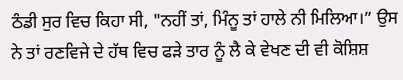ਠੰਡੀ ਸੁਰ ਵਿਚ ਕਿਹਾ ਸੀ, "ਨਹੀਂ ਤਾਂ, ਮਿੰਨੂ ਤਾਂ ਹਾਲੇ ਨੀ ਮਿਲਿਆ।” ਉਸ ਨੇ ਤਾਂ ਰਣਵਿਜੇ ਦੇ ਹੱਥ ਵਿਚ ਫੜੇ ਤਾਰ ਨੂੰ ਲੈ ਕੇ ਵੇਖਣ ਦੀ ਵੀ ਕੋਸ਼ਿਸ਼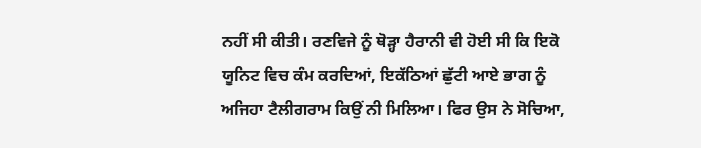ਨਹੀਂ ਸੀ ਕੀਤੀ। ਰਣਵਿਜੇ ਨੂੰ ਥੋੜ੍ਹਾ ਹੈਰਾਨੀ ਵੀ ਹੋਈ ਸੀ ਕਿ ਇਕੋ ਯੂਨਿਟ ਵਿਚ ਕੰਮ ਕਰਦਿਆਂ, ਇਕੱਠਿਆਂ ਛੁੱਟੀ ਆਏ ਭਾਗ ਨੂੰ ਅਜਿਹਾ ਟੈਲੀਗਰਾਮ ਕਿਉਂ ਨੀ ਮਿਲਿਆ। ਫਿਰ ਉਸ ਨੇ ਸੋਚਿਆ,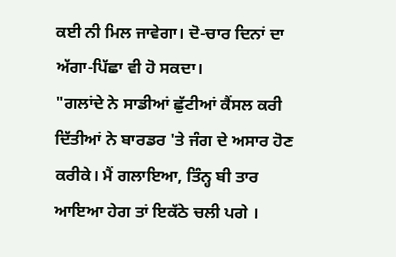ਕਈ ਨੀ ਮਿਲ ਜਾਵੇਗਾ। ਦੋ-ਚਾਰ ਦਿਨਾਂ ਦਾ ਅੱਗਾ-ਪਿੱਛਾ ਵੀ ਹੋ ਸਕਦਾ।
"ਗਲਾਂਦੇ ਨੇ ਸਾਡੀਆਂ ਛੁੱਟੀਆਂ ਕੈਂਸਲ ਕਰੀ ਦਿੱਤੀਆਂ ਨੇ ਬਾਰਡਰ 'ਤੇ ਜੰਗ ਦੇ ਅਸਾਰ ਹੋਣ ਕਰੀਕੇ। ਮੈਂ ਗਲਾਇਆ, ਤਿੰਨ੍ਹ ਬੀ ਤਾਰ ਆਇਆ ਹੇਗ ਤਾਂ ਇਕੱਠੇ ਚਲੀ ਪਗੇ ।